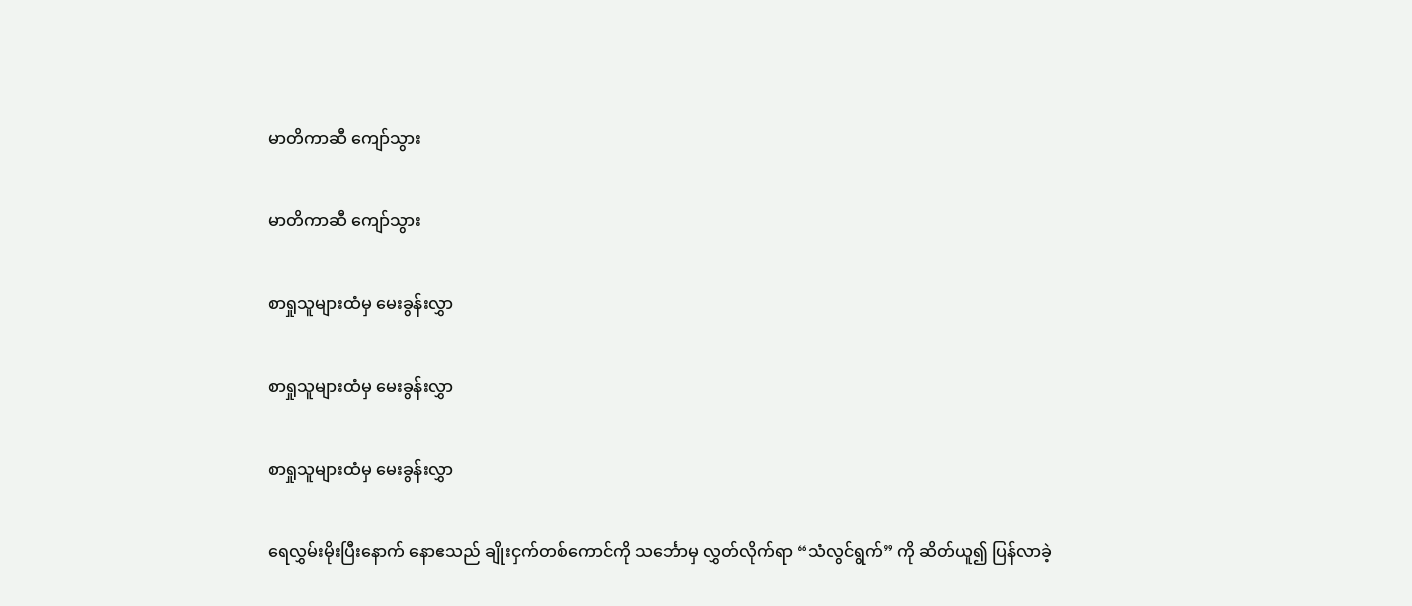မာတိကာဆီ ကျော်သွား

မာတိကာဆီ ကျော်သွား

စာရှုသူများထံမှ မေးခွန်းလွှာ

စာရှုသူများထံမှ မေးခွန်းလွှာ

စာရှုသူများထံမှ မေးခွန်းလွှာ

ရေလွှမ်းမိုးပြီးနောက် နောဧသည် ချိုးငှက်တစ်ကောင်ကို သင်္ဘောမှ လွှတ်လိုက်ရာ “သံလွင်ရွက်” ကို ဆိတ်ယူ၍ ပြန်လာခဲ့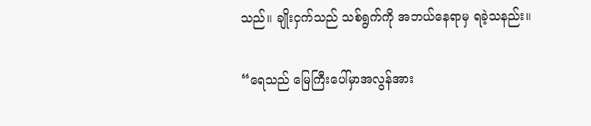သည်။ ချိုးငှက်သည် သစ်ရွက်ကို အဘယ်နေရာမှ ရခဲ့သနည်း။

“ရေသည် မြေကြီးပေါ်မှာအလွန်အား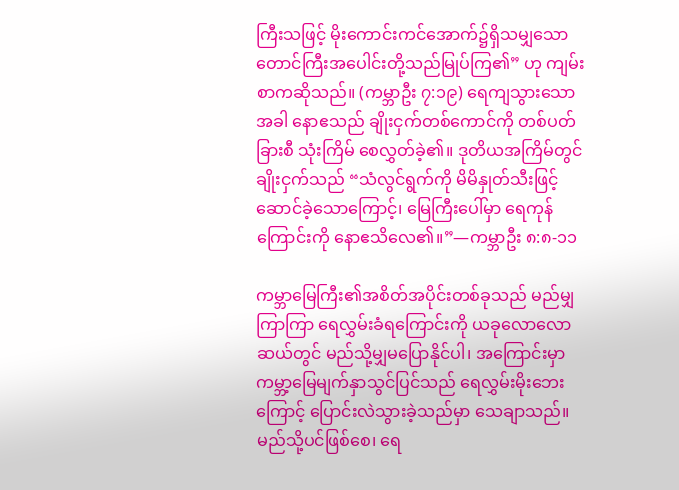ကြီးသဖြင့် မိုးကောင်းကင်အောက်၌ရှိသမျှသော တောင်ကြီးအပေါင်းတို့သည်မြုပ်ကြ၏” ဟု ကျမ်းစာကဆိုသည်။ (ကမ္ဘာဦး ၇:၁၉) ရေကျသွားသောအခါ နောဧသည် ချိုးငှက်တစ်ကောင်ကို တစ်ပတ်ခြားစီ သုံးကြိမ် စေလွှတ်ခဲ့၏။ ဒုတိယအကြိမ်တွင် ချိုးငှက်သည် “သံလွင်ရွက်ကို မိမိနှုတ်သီးဖြင့်ဆောင်ခဲ့သောကြောင့်၊ မြေကြီးပေါ်မှာ ရေကုန်ကြောင်းကို နောဧသိလေ၏။”—ကမ္ဘာဦး ၈:၈-၁၁

ကမ္ဘာမြေကြီး၏အစိတ်အပိုင်းတစ်ခုသည် မည်မျှကြာကြာ ရေလွှမ်းခံရကြောင်းကို ယခုလောလောဆယ်တွင် မည်သို့မျှမပြောနိုင်ပါ၊ အကြောင်းမှာ ကမ္ဘာ့မြေမျက်နှာသွင်ပြင်သည် ရေလွှမ်းမိုးဘေးကြောင့် ပြောင်းလဲသွားခဲ့သည်မှာ သေချာသည်။ မည်သို့ပင်ဖြစ်စေ၊ ရေ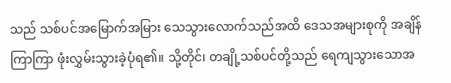သည် သစ်ပင်အမြောက်အမြား သေသွားလောက်သည်အထိ ဒေသအများစုကို အချိန်ကြာကြာ ဖုံးလွှမ်းသွားခဲ့ပုံရ၏။ သို့တိုင်၊ တချို့သစ်ပင်တို့သည် ရေကျသွားသောအ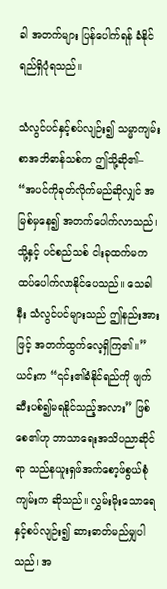ခါ အတက်များ ပြန်ပေါက်ရန် ခံနိုင်ရည်ရှိပုံရသည်။

သံလွင်ပင်နှင့်စပ်လျဉ်း၍ သမ္မာကျမ်းစာအဘိဓာန်သစ်က ဤသို့ဆို၏– “အပင်ကိုခုတ်လိုက်မည်ဆိုလျှင် အမြစ်မှနေ၍ အတက်ပေါက်လာသည်၊ သို့နှင့် ပင်စည်သစ် ငါးခုထက်မက ထပ်ပေါက်လာနိုင်ပေသည်။ သေခါနီး သံလွင်ပင်များသည် ဤနည်းအားဖြင့် အတက်ထွက်လေ့ရှိကြ၏။” ယင်းက “၎င်း၏ခံနိုင်ရည်ကို ဖျက်ဆီးပစ်၍မရနိုင်သည့်အလား” ဖြစ်စေ၏ဟု ဘာသာရေးအသိပညာဆိုင်ရာ သည်နယူးရှဖ်အက်စော့ဖ်စွယ်စုံကျမ်းက ဆိုသည်။ လွှမ်းမိုးသောရေနှင့်စပ်လျဉ်း၍ ဆားဓာတ်မည်မျှပါသည်၊ အ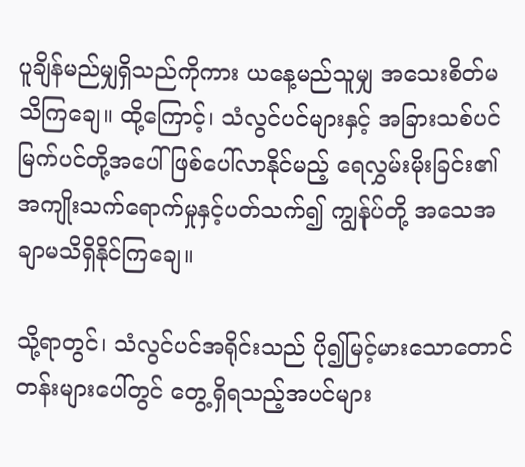ပူချိန်မည်မျှရှိသည်ကိုကား ယနေ့မည်သူမျှ အသေးစိတ်မသိကြချေ။ ထို့ကြောင့်၊ သံလွင်ပင်များနှင့် အခြားသစ်ပင်မြက်ပင်တို့အပေါ် ဖြစ်ပေါ်လာနိုင်မည့် ရေလွှမ်းမိုးခြင်း၏အကျိုးသက်ရောက်မှုနှင့်ပတ်သက်၍ ကျွန်ုပ်တို့ အသေအချာမသိရှိနိုင်ကြချေ။

သို့ရာတွင်၊ သံလွင်ပင်အရိုင်းသည် ပို၍မြင့်မားသောတောင်တန်းများပေါ်တွင် တွေ့ရှိရသည့်အပင်များ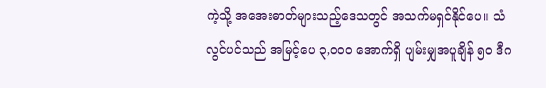ကဲ့သို့ အအေးဓာတ်များသည့်ဒေသတွင် အသက်မရှင်နိုင်ပေ။ သံလွင်ပင်သည် အမြင့်ပေ ၃,၀၀၀ အောက်ရှိ ပျမ်းမျှအပူချိန် ၅၀ ဒီဂ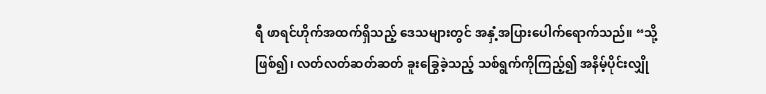ရီ ဖာရင်ဟိုက်အထက်ရှိသည့် ဒေသများတွင် အနှံ့အပြားပေါက်ရောက်သည်။ “သို့ဖြစ်၍၊ လတ်လတ်ဆတ်ဆတ် ခူးခြွေခဲ့သည့် သစ်ရွက်ကိုကြည့်၍ အနိမ့်ပိုင်းလျှို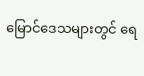မြောင်ဒေသများတွင် ရေ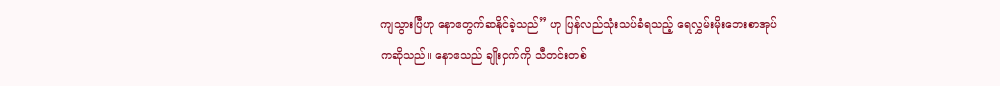ကျသွားပြီဟု နောဧတွက်ဆနိုင်ခဲ့သည်” ဟု ပြန်လည်သုံးသပ်ခံရသည့် ရေလွှမ်းမိုးဘေးစာအုပ်ကဆိုသည်။ နောဧသည် ချိုးငှက်ကို သီတင်းတစ်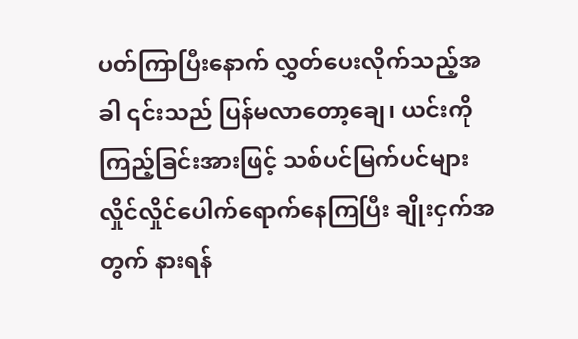ပတ်ကြာပြီးနောက် လွှတ်ပေးလိုက်သည့်အခါ ၎င်းသည် ပြန်မလာတော့ချေ၊ ယင်းကိုကြည့်ခြင်းအားဖြင့် သစ်ပင်မြက်ပင်များ လှိုင်လှိုင်ပေါက်ရောက်နေကြပြီး ချိုးငှက်အတွက် နားရန်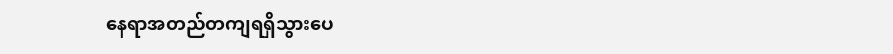နေရာအတည်တကျရရှိသွားပေ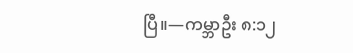ပြီ။—ကမ္ဘာဦး ၈:၁၂